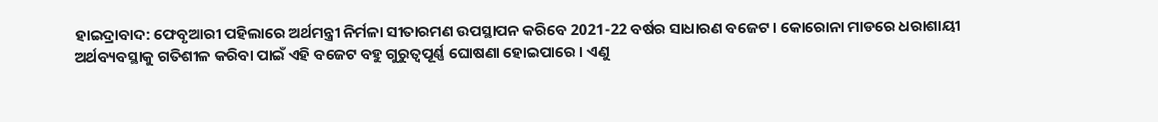ହାଇଦ୍ରାବାଦ: ଫେବୃଆରୀ ପହିଲାରେ ଅର୍ଥମନ୍ତ୍ରୀ ନିର୍ମଳା ସୀତାରମଣ ଉପସ୍ଥାପନ କରିବେ 2021-22 ବର୍ଷର ସାଧାରଣ ବଜେଟ । କୋରୋନା ମାଡରେ ଧରାଶାୟୀ ଅର୍ଥବ୍ୟବସ୍ଥାକୁ ଗତିଶୀଳ କରିବା ପାଇଁ ଏହି ବଜେଟ ବହୁ ଗୁରୁତ୍ବପୂର୍ଣ୍ଣ ଘୋଷଣା ହୋଇପାରେ । ଏଣୁ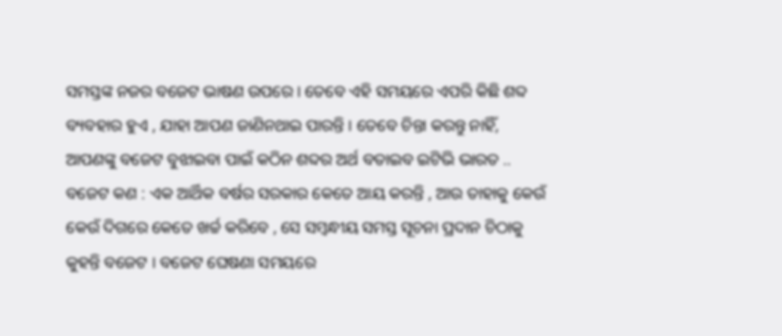ସମସ୍ତଙ୍କ ନଜର ବଜେଟ ଭାଷଣ ଉପରେ । ତେବେ ଏହି ସମୟରେ ଏପରି କିଛି ଶବ୍ଦ ବ୍ୟବହାର ହୁଏ , ଯାହା ଆପଣ ଜାଣିନଥାଇ ପାରନ୍ତି । ତେବେ ଚିନ୍ତା କରନ୍ତୁ ନାହିଁ, ଆପଣଙ୍କୁ ବଜେଟ ବୁଝାଇବା ପାଇଁ କଠିନ ଶବ୍ଦର ଅର୍ଥ ବତାଇବ ଇଟିଭି ଭାରତ ..
ବଜେଟ କଣ : ଏକ ଆର୍ଥିକ ବର୍ଷର ସରକାର କେତେ ଆୟ କରନ୍ତି , ଆଉ ତାହାକୁ କେଉଁ କେଉଁ ଦିଗରେ କେତେ ଖର୍ଚ୍ଚ କରିବେ , ସେ ସମ୍ବନ୍ଧୀୟ ସମସ୍ତ ସୂଚନା ପ୍ରଦାନ ଚିଠାକୁ କୁହନ୍ତି ବଜେଟ । ବଜେଟ ଘେଷଣା ସମୟରେ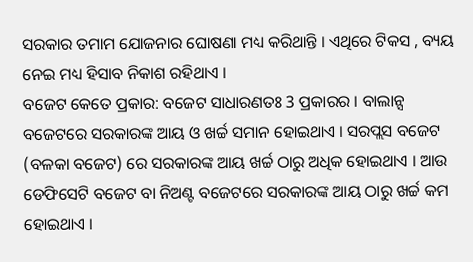ସରକାର ତମାମ ଯୋଜନାର ଘୋଷଣା ମଧ୍ୟ କରିଥାନ୍ତି । ଏଥିରେ ଟିକସ , ବ୍ୟୟ ନେଇ ମଧ୍ୟ ହିସାବ ନିକାଶ ରହିଥାଏ ।
ବଜେଟ କେତେ ପ୍ରକାର: ବଜେଟ ସାଧାରଣତଃ 3 ପ୍ରକାରର । ବାଲାନ୍ସ ବଜେଟରେ ସରକାରଙ୍କ ଆୟ ଓ ଖର୍ଚ୍ଚ ସମାନ ହୋଇଥାଏ । ସରପ୍ଲସ ବଜେଟ (ବଳକା ବଜେଟ) ରେ ସରକାରଙ୍କ ଆୟ ଖର୍ଚ୍ଚ ଠାରୁ ଅଧିକ ହୋଇଥାଏ । ଆଉ ଡେଫିସେଟି ବଜେଟ ବା ନିଅଣ୍ଟ ବଜେଟରେ ସରକାରଙ୍କ ଆୟ ଠାରୁ ଖର୍ଚ୍ଚ କମ ହୋଇଥାଏ ।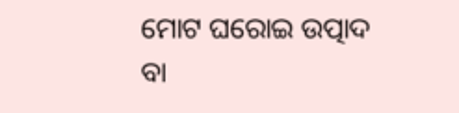ମୋଟ ଘରୋଇ ଉତ୍ପାଦ ବା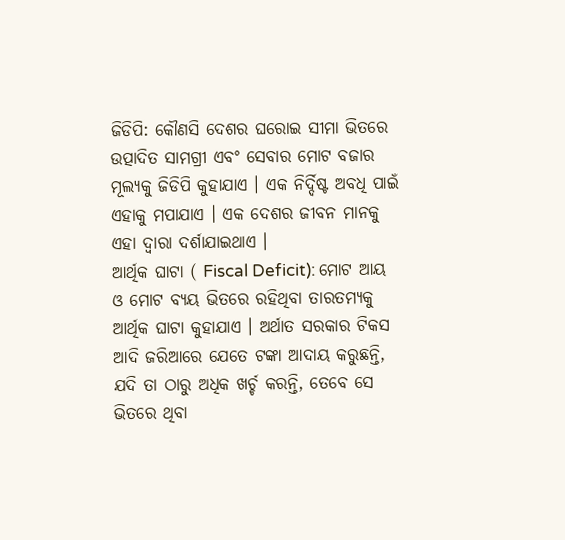ଜିଡିପି: କୌଣସି ଦେଶର ଘରୋଇ ସୀମା ଭିତରେ ଉତ୍ପାଦିତ ସାମଗ୍ରୀ ଏବଂ ସେବାର ମୋଟ ବଜାର ମୂଲ୍ୟକୁ ଜିଡିପି କୁହାଯାଏ । ଏକ ନିର୍ଦ୍ଦିଷ୍ଟ ଅବଧି ପାଇଁ ଏହାକୁ ମପାଯାଏ । ଏକ ଦେଶର ଜୀବନ ମାନକୁ ଏହା ଦ୍ବାରା ଦର୍ଶାଯାଇଥାଏ ।
ଆର୍ଥିକ ଘାଟା ( Fiscal Deficit): ମୋଟ ଆୟ ଓ ମୋଟ ବ୍ୟୟ ଭିତରେ ରହିଥିବା ତାରତମ୍ୟକୁ ଆର୍ଥିକ ଘାଟା କୁହାଯାଏ । ଅର୍ଥାତ ସରକାର ଟିକସ ଆଦି ଜରିଆରେ ଯେତେ ଟଙ୍କା ଆଦାୟ କରୁଛନ୍ତି, ଯଦି ତା ଠାରୁ ଅଧିକ ଖର୍ଚ୍ଚ କରନ୍ତି, ତେବେ ସେ ଭିତରେ ଥିବା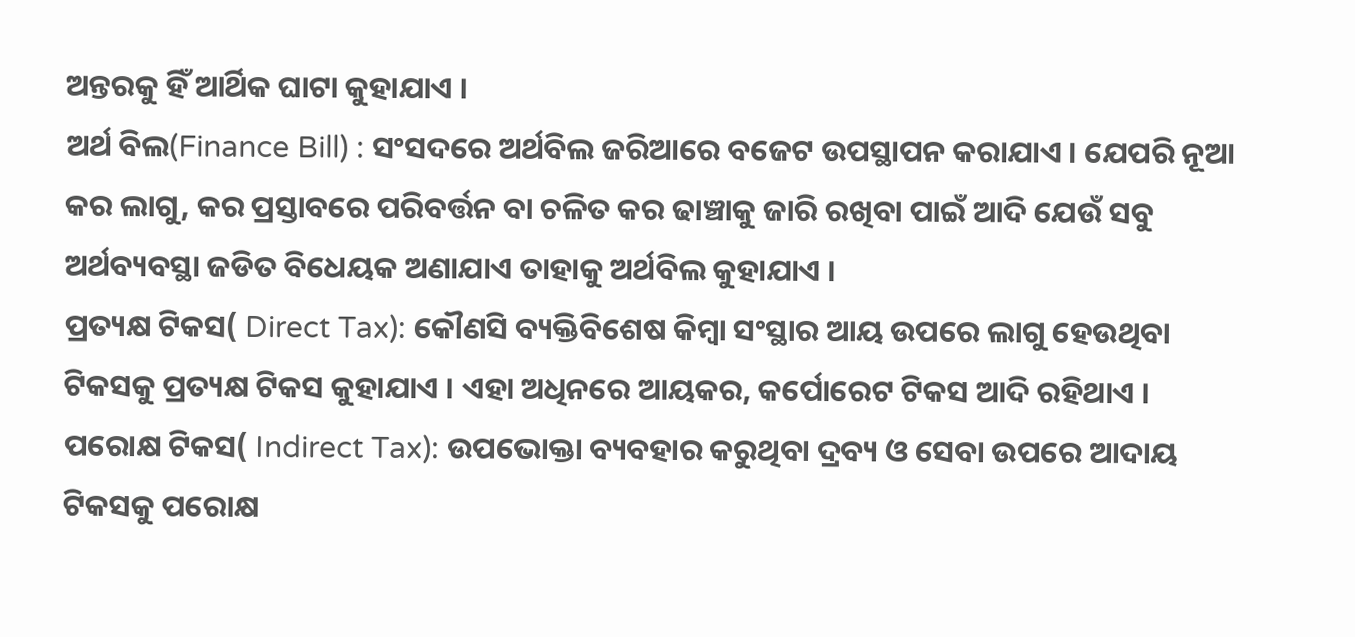ଅନ୍ତରକୁ ହିଁ ଆର୍ଥିକ ଘାଟା କୁହାଯାଏ ।
ଅର୍ଥ ବିଲ(Finance Bill) : ସଂସଦରେ ଅର୍ଥବିଲ ଜରିଆରେ ବଜେଟ ଉପସ୍ଥାପନ କରାଯାଏ । ଯେପରି ନୂଆ କର ଲାଗୁ, କର ପ୍ରସ୍ତାବରେ ପରିବର୍ତ୍ତନ ବା ଚଳିତ କର ଢାଞ୍ଚାକୁ ଜାରି ରଖିବା ପାଇଁ ଆଦି ଯେଉଁ ସବୁ ଅର୍ଥବ୍ୟବସ୍ଥା ଜଡିତ ବିଧେୟକ ଅଣାଯାଏ ତାହାକୁ ଅର୍ଥବିଲ କୁହାଯାଏ ।
ପ୍ରତ୍ୟକ୍ଷ ଟିକସ( Direct Tax): କୌଣସି ବ୍ୟକ୍ତିବିଶେଷ କିମ୍ବା ସଂସ୍ଥାର ଆୟ ଉପରେ ଲାଗୁ ହେଉଥିବା ଟିକସକୁ ପ୍ରତ୍ୟକ୍ଷ ଟିକସ କୁହାଯାଏ । ଏହା ଅଧିନରେ ଆୟକର, କର୍ପୋରେଟ ଟିକସ ଆଦି ରହିଥାଏ ।
ପରୋକ୍ଷ ଟିକସ( Indirect Tax): ଉପଭୋକ୍ତା ବ୍ୟବହାର କରୁଥିବା ଦ୍ରବ୍ୟ ଓ ସେବା ଉପରେ ଆଦାୟ ଟିକସକୁ ପରୋକ୍ଷ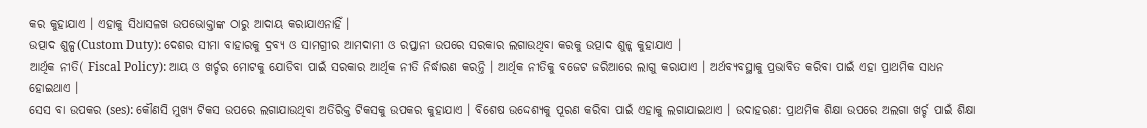କର କୁହାଯାଏ । ଏହାକୁ ସିଧାସଳଖ ଉପଭୋକ୍ତାଙ୍କ ଠାରୁ ଆଦାୟ କରାଯାଏନାହିଁ ।
ଉତ୍ପାଦ ଶୁଳ୍ପ(Custom Duty): ଦେଶର ସୀମା ବାହାରକୁ ଦ୍ରବ୍ୟ ଓ ସାମଗ୍ରୀର ଆମଦାମୀ ଓ ରପ୍ତାନୀ ଉପରେ ସରକାର ଲଗାଉଥିବା କରକୁ ଉତ୍ପାଦ ଶୁଳ୍କ କୁହାଯାଏ ।
ଆର୍ଥିକ ନୀତି( Fiscal Policy): ଆୟ ଓ ଖର୍ଚ୍ଚର ମୋଟକୁ ଯୋଡିବା ପାଇଁ ସରକାର ଆର୍ଥିକ ନୀତି ନିର୍ଦ୍ଧାରଣ କରନ୍ତି । ଆର୍ଥିକ ନୀତିକୁ ବଜେଟ ଜରିଆରେ ଲାଗୁ କରାଯାଏ । ଅର୍ଥବ୍ୟବସ୍ଥାକୁ ପ୍ରଭାବିତ କରିବା ପାଇଁ ଏହା ପ୍ରାଥମିକ ସାଧନ ହୋଇଥାଏ ।
ସେସ ବା ଉପକର (ses): କୌଣସି ମୁଖ୍ୟ ଟିକସ ଉପରେ ଲଗାଯାଉଥିବା ଅତିରିକ୍ତ ଟିକସକୁ ଉପକର କୁହାଯାଏ । ବିଶେଷ ଉଦ୍ଦେଶ୍ୟକୁ ପୂରଣ କରିବା ପାଇଁ ଏହାକୁ ଲଗାଯାଇଥାଏ । ଉଦାହରଣ: ପ୍ରାଥମିକ ଶିକ୍ଷା ଉପରେ ଅଲଗା ଖର୍ଚ୍ଚ ପାଇଁ ଶିକ୍ଷା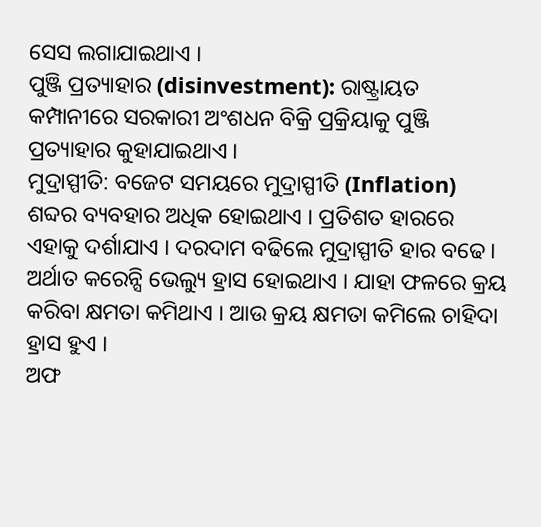ସେସ ଲଗାଯାଇଥାଏ ।
ପୁଞ୍ଜି ପ୍ରତ୍ୟାହାର (disinvestment): ରାଷ୍ଟ୍ରାୟତ କମ୍ପାନୀରେ ସରକାରୀ ଅଂଶଧନ ବିକ୍ରି ପ୍ରକ୍ରିୟାକୁ ପୁଞ୍ଜି ପ୍ରତ୍ୟାହାର କୁହାଯାଇଥାଏ ।
ମୁଦ୍ରାସ୍ପୀତି: ବଜେଟ ସମୟରେ ମୁଦ୍ରାସ୍ପୀତି (Inflation) ଶବ୍ଦର ବ୍ୟବହାର ଅଧିକ ହୋଇଥାଏ । ପ୍ରତିଶତ ହାରରେ ଏହାକୁ ଦର୍ଶାଯାଏ । ଦରଦାମ ବଢିଲେ ମୁଦ୍ରାସ୍ପୀତି ହାର ବଢେ । ଅର୍ଥାତ କରେନ୍ସି ଭେଲ୍ୟୁ ହ୍ରାସ ହୋଇଥାଏ । ଯାହା ଫଳରେ କ୍ରୟ କରିବା କ୍ଷମତା କମିଥାଏ । ଆଉ କ୍ରୟ କ୍ଷମତା କମିଲେ ଚାହିଦା ହ୍ରାସ ହୁଏ ।
ଅଫ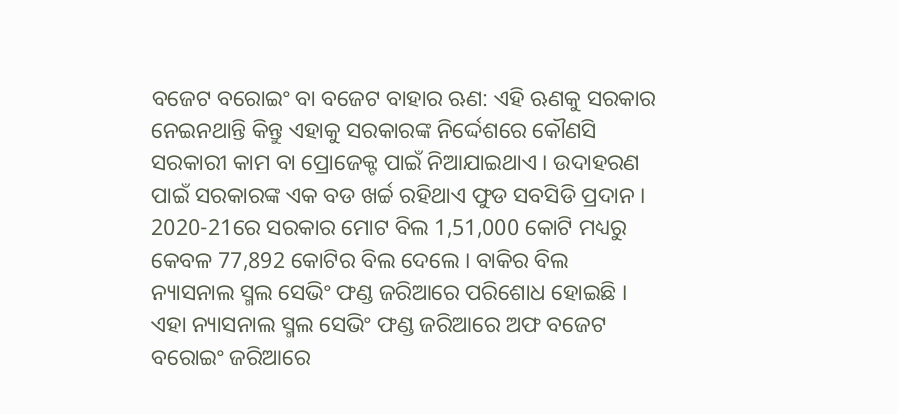ବଜେଟ ବରୋଇଂ ବା ବଜେଟ ବାହାର ଋଣ: ଏହି ଋଣକୁ ସରକାର ନେଇନଥାନ୍ତି କିନ୍ତୁ ଏହାକୁ ସରକାରଙ୍କ ନିର୍ଦ୍ଦେଶରେ କୌଣସି ସରକାରୀ କାମ ବା ପ୍ରୋଜେକ୍ଟ ପାଇଁ ନିଆଯାଇଥାଏ । ଉଦାହରଣ ପାଇଁ ସରକାରଙ୍କ ଏକ ବଡ ଖର୍ଚ୍ଚ ରହିଥାଏ ଫୁଡ ସବସିଡି ପ୍ରଦାନ । 2020-21ରେ ସରକାର ମୋଟ ବିଲ 1,51,000 କୋଟି ମଧ୍ୟରୁ କେବଳ 77,892 କୋଟିର ବିଲ ଦେଲେ । ବାକିର ବିଲ ନ୍ୟାସନାଲ ସ୍ମଲ ସେଭିଂ ଫଣ୍ଡ ଜରିଆରେ ପରିଶୋଧ ହୋଇଛି । ଏହା ନ୍ୟାସନାଲ ସ୍ମଲ ସେଭିଂ ଫଣ୍ଡ ଜରିଆରେ ଅଫ ବଜେଟ ବରୋଇଂ ଜରିଆରେ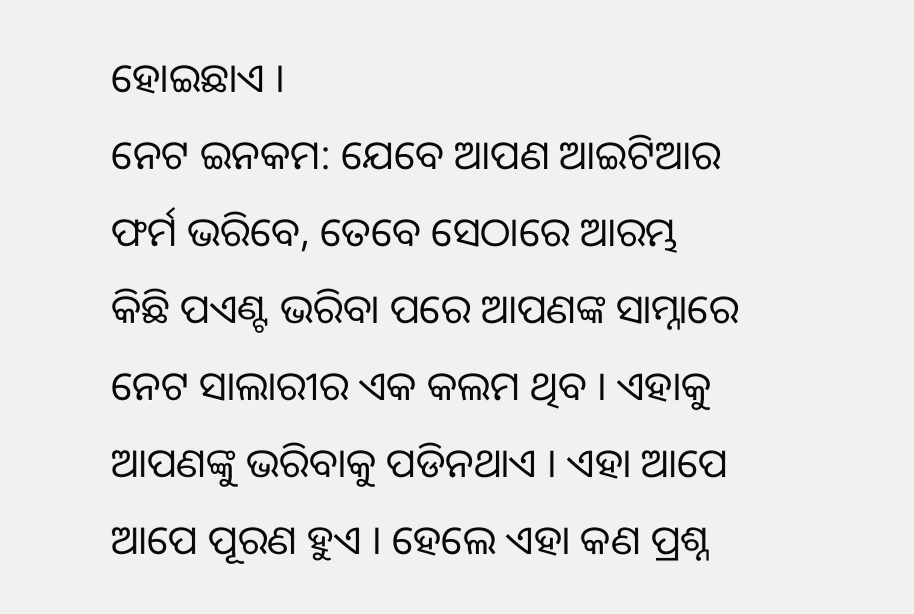ହୋଇଛାଏ ।
ନେଟ ଇନକମ: ଯେବେ ଆପଣ ଆଇଟିଆର ଫର୍ମ ଭରିବେ, ତେବେ ସେଠାରେ ଆରମ୍ଭ କିଛି ପଏଣ୍ଟ ଭରିବା ପରେ ଆପଣଙ୍କ ସାମ୍ନାରେ ନେଟ ସାଲାରୀର ଏକ କଲମ ଥିବ । ଏହାକୁ ଆପଣଙ୍କୁ ଭରିବାକୁ ପଡିନଥାଏ । ଏହା ଆପେ ଆପେ ପୂରଣ ହୁଏ । ହେଲେ ଏହା କଣ ପ୍ରଶ୍ନ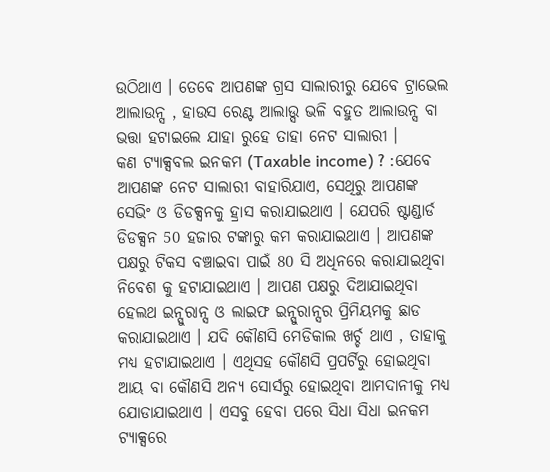ଉଠିଥାଏ । ତେବେ ଆପଣଙ୍କ ଗ୍ରସ ସାଲାରୀରୁ ଯେବେ ଟ୍ରାଭେଲ ଆଲାଉନ୍ସ , ହାଉସ ରେଣ୍ଟ ଆଲାଉ୍ସ ଭଳି ବହୁତ ଆଲାଉନ୍ସ ବା ଭତ୍ତା ହଟାଇଲେ ଯାହା ରୁହେ ତାହା ନେଟ ସାଲାରୀ ।
କଣ ଟ୍ୟାକ୍ସବଲ ଇନକମ (Taxable income) ? :ଯେବେ ଆପଣଙ୍କ ନେଟ ସାଲାରୀ ବାହାରିଯାଏ, ସେଥିରୁ ଆପଣଙ୍କ ସେଭିଂ ଓ ଡିଡକ୍ସନକୁ ହ୍ରାସ କରାଯାଇଥାଏ । ଯେପରି ଷ୍ଟାଣ୍ଡାର୍ଡ ଡିଡକ୍ସନ 50 ହଜାର ଟଙ୍କାରୁ କମ କରାଯାଇଥାଏ । ଆପଣଙ୍କ ପକ୍ଷରୁ ଟିକସ ବଞ୍ଚାଇବା ପାଇଁ 80 ସି ଅଧିନରେ କରାଯାଇଥିବା ନିବେଶ କୁ ହଟାଯାଇଥାଏ । ଆପଣ ପକ୍ଷରୁ ଦିଆଯାଇଥିବା ହେଲଥ ଇନ୍ସୁରାନ୍ସ ଓ ଲାଇଫ ଇନ୍ସୁରାନ୍ସର ପ୍ରିମିୟମକୁ ଛାଡ କରାଯାଇଥାଏ । ଯଦି କୌଣସି ମେଡିକାଲ ଖର୍ଚ୍ଚ ଥାଏ , ତାହାକୁ ମଧ୍ୟ ହଟାଯାଇଥାଏ । ଏଥିସହ କୌଣସି ପ୍ରପର୍ଟିରୁ ହୋଇଥିବା ଆୟ ବା କୌଣସି ଅନ୍ୟ ସୋର୍ସରୁ ହୋଇଥିବା ଆମଦାନୀକୁ ମଧ୍ୟ ଯୋଡାଯାଇଥାଏ । ଏସବୁ ହେବା ପରେ ସିଧା ସିଧା ଇନକମ ଟ୍ୟାକ୍ସରେ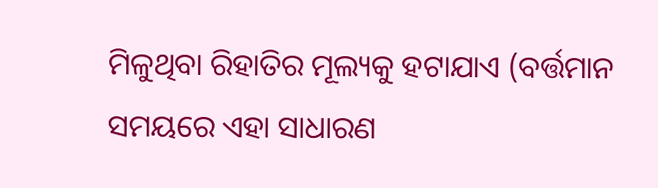ମିଳୁଥିବା ରିହାତିର ମୂଲ୍ୟକୁ ହଟାଯାଏ (ବର୍ତ୍ତମାନ ସମୟରେ ଏହା ସାଧାରଣ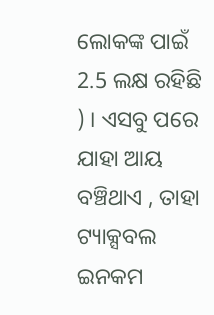ଲୋକଙ୍କ ପାଇଁ 2.5 ଲକ୍ଷ ରହିଛି ) । ଏସବୁ ପରେ ଯାହା ଆୟ ବଞ୍ଚିଥାଏ , ତାହା ଟ୍ୟାକ୍ସବଲ ଇନକମ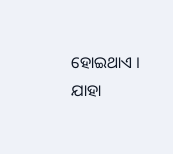ହୋଇଥାଏ । ଯାହା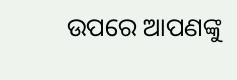ଉପରେ ଆପଣଙ୍କୁ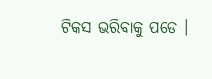ଟିକସ ଭରିବାକୁ ପଡେ ।